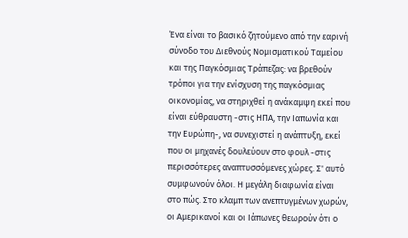Ένα είναι το βασικό ζητούμενο από την εαρινή σύνοδο του Διεθνούς Νομισματικού Ταμείου και της Παγκόσμιας Τράπεζας: να βρεθούν τρόποι για την ενίσχυση της παγκόσμιας οικονομίας, να στηριχθεί η ανάκαμψη εκεί που είναι εύθραυστη -στις ΗΠΑ, την Ιαπωνία και την Ευρώπη-, να συνεχιστεί η ανάπτυξη, εκεί που οι μηχανές δουλεύουν στο φουλ -στις περισσότερες αναπτυσσόμενες χώρες. Σ' αυτό συμφωνούν όλοι. Η μεγάλη διαφωνία είναι στο πώς. Στο κλαμπ των ανεπτυγμένων χωρών, οι Αμερικανοί και οι Ιάπωνες θεωρούν ότι ο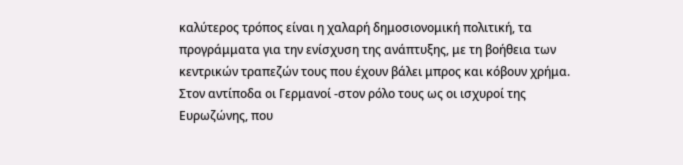καλύτερος τρόπος είναι η χαλαρή δημοσιονομική πολιτική, τα προγράμματα για την ενίσχυση της ανάπτυξης, με τη βοήθεια των κεντρικών τραπεζών τους που έχουν βάλει μπρος και κόβουν χρήμα. Στον αντίποδα οι Γερμανοί -στον ρόλο τους ως οι ισχυροί της Ευρωζώνης, που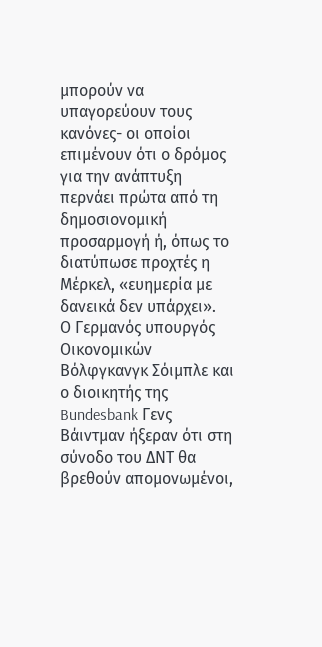μπορούν να υπαγορεύουν τους κανόνες- οι οποίοι επιμένουν ότι ο δρόμος για την ανάπτυξη περνάει πρώτα από τη δημοσιονομική προσαρμογή ή, όπως το διατύπωσε προχτές η Μέρκελ, «ευημερία με δανεικά δεν υπάρχει».
Ο Γερμανός υπουργός Οικονομικών Βόλφγκανγκ Σόιμπλε και ο διοικητής της Bundesbank Γενς Βάιντμαν ήξεραν ότι στη σύνοδο του ΔΝΤ θα βρεθούν απομονωμένοι,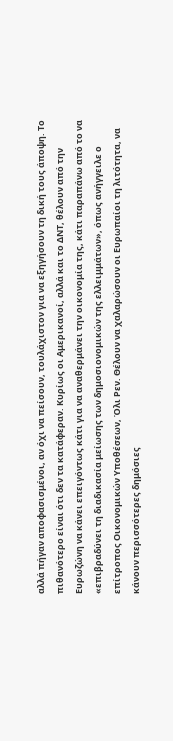αλλά πήγαν αποφασισμένοι, αν όχι να πείσουν, τουλάχιστον για να εξηγήσουν τη δική τους άποψη. Το πιθανότερο είναι ότι δεν τα κατάφεραν. Κυρίως οι Αμερικανοί, αλλά και το ΔΝΤ, θέλουν από την Ευρωζώνη να κάνει επειγόντως κάτι για να αναθερμάνει την οικονομία της, κάτι παραπάνω από το να «επιβραδύνει τη διαδικασία μείωσης των δημοσιονομικών της ελλειμμάτων», όπως ανήγγειλε ο επίτροπος Οικονομικών Υποθέσεων, Όλι Ρεν. Θέλουν να χαλαρώσουν οι Ευρωπαίοι τη λιτότητα, να κάνουν περισσότερες δημόσιες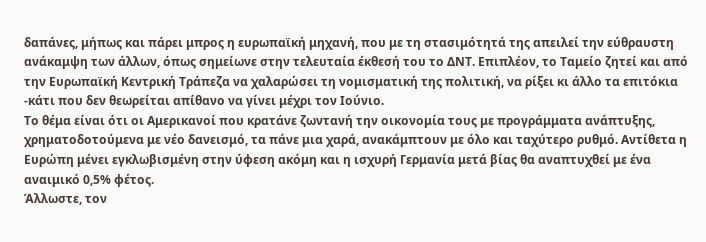δαπάνες, μήπως και πάρει μπρος η ευρωπαϊκή μηχανή, που με τη στασιμότητά της απειλεί την εύθραυστη ανάκαμψη των άλλων, όπως σημείωνε στην τελευταία έκθεσή του το ΔΝΤ. Επιπλέον, το Ταμείο ζητεί και από την Ευρωπαϊκή Κεντρική Τράπεζα να χαλαρώσει τη νομισματική της πολιτική, να ρίξει κι άλλο τα επιτόκια -κάτι που δεν θεωρείται απίθανο να γίνει μέχρι τον Ιούνιο.
Το θέμα είναι ότι οι Αμερικανοί που κρατάνε ζωντανή την οικονομία τους με προγράμματα ανάπτυξης, χρηματοδοτούμενα με νέο δανεισμό, τα πάνε μια χαρά, ανακάμπτουν με όλο και ταχύτερο ρυθμό. Αντίθετα η Ευρώπη μένει εγκλωβισμένη στην ύφεση ακόμη και η ισχυρή Γερμανία μετά βίας θα αναπτυχθεί με ένα αναιμικό 0,5% φέτος.
Άλλωστε, τον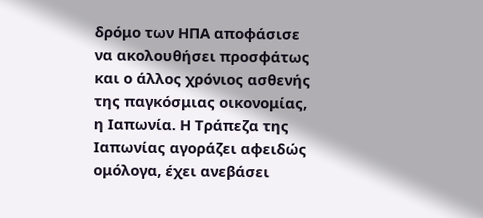δρόμο των ΗΠΑ αποφάσισε να ακολουθήσει προσφάτως και ο άλλος χρόνιος ασθενής της παγκόσμιας οικονομίας, η Ιαπωνία. Η Τράπεζα της Ιαπωνίας αγοράζει αφειδώς ομόλογα, έχει ανεβάσει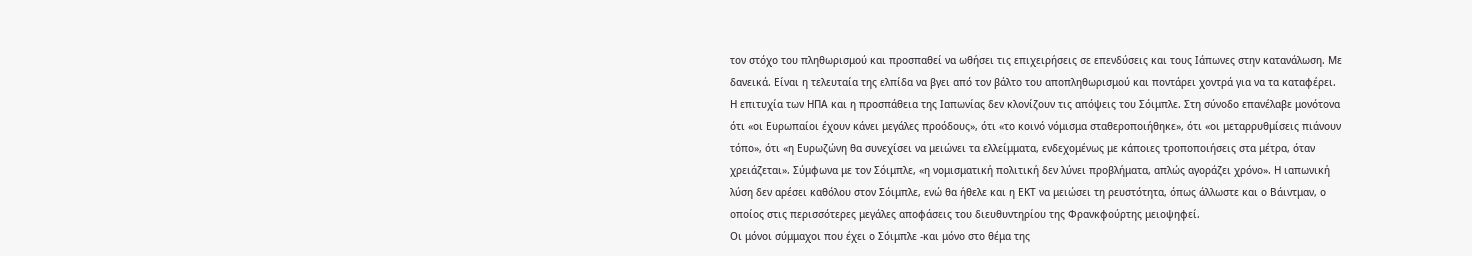τον στόχο του πληθωρισμού και προσπαθεί να ωθήσει τις επιχειρήσεις σε επενδύσεις και τους Ιάπωνες στην κατανάλωση. Με δανεικά. Είναι η τελευταία της ελπίδα να βγει από τον βάλτο του αποπληθωρισμού και ποντάρει χοντρά για να τα καταφέρει.
Η επιτυχία των ΗΠΑ και η προσπάθεια της Ιαπωνίας δεν κλονίζουν τις απόψεις του Σόιμπλε. Στη σύνοδο επανέλαβε μονότονα ότι «οι Ευρωπαίοι έχουν κάνει μεγάλες προόδους», ότι «το κοινό νόμισμα σταθεροποιήθηκε», ότι «οι μεταρρυθμίσεις πιάνουν τόπο», ότι «η Ευρωζώνη θα συνεχίσει να μειώνει τα ελλείμματα, ενδεχομένως με κάποιες τροποποιήσεις στα μέτρα, όταν χρειάζεται». Σύμφωνα με τον Σόιμπλε, «η νομισματική πολιτική δεν λύνει προβλήματα, απλώς αγοράζει χρόνο». Η ιαπωνική λύση δεν αρέσει καθόλου στον Σόιμπλε, ενώ θα ήθελε και η ΕΚΤ να μειώσει τη ρευστότητα, όπως άλλωστε και ο Βάιντμαν, ο οποίος στις περισσότερες μεγάλες αποφάσεις του διευθυντηρίου της Φρανκφούρτης μειοψηφεί.
Οι μόνοι σύμμαχοι που έχει ο Σόιμπλε -και μόνο στο θέμα της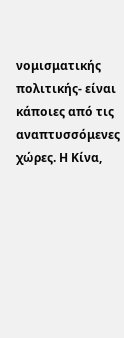νομισματικής πολιτικής- είναι κάποιες από τις αναπτυσσόμενες χώρες. Η Κίνα,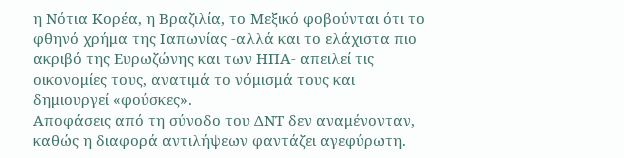η Νότια Κορέα, η Βραζιλία, το Μεξικό φοβούνται ότι το φθηνό χρήμα της Ιαπωνίας -αλλά και το ελάχιστα πιο ακριβό της Ευρωζώνης και των ΗΠΑ- απειλεί τις οικονομίες τους, ανατιμά το νόμισμά τους και δημιουργεί «φούσκες».
Αποφάσεις από τη σύνοδο του ΔΝΤ δεν αναμένονταν, καθώς η διαφορά αντιλήψεων φαντάζει αγεφύρωτη.